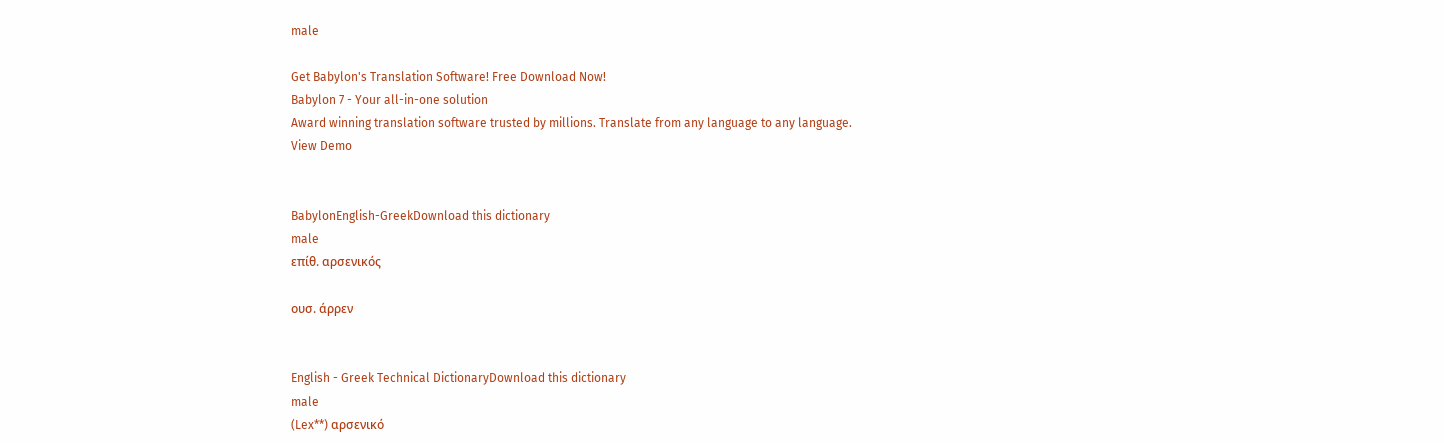male

Get Babylon's Translation Software! Free Download Now!
Babylon 7 - Your all-in-one solution
Award winning translation software trusted by millions. Translate from any language to any language.
View Demo


BabylonEnglish-GreekDownload this dictionary
male
επίθ. αρσενικός

ουσ. άρρεν


English - Greek Technical DictionaryDownload this dictionary
male
(Lex**) αρσενικό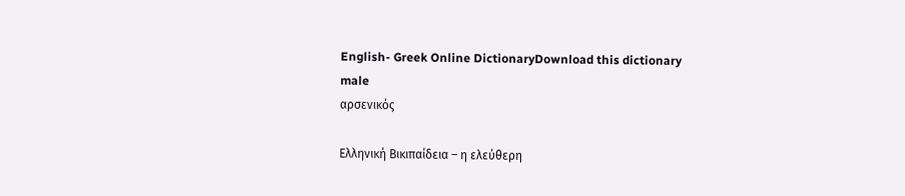English- Greek Online DictionaryDownload this dictionary
male
αρσενικός

Ελληνική Βικιπαίδεια – η ελεύθερη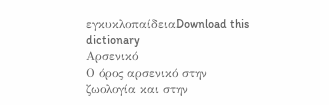εγκυκλοπαίδειαDownload this dictionary
Αρσενικό
Ο όρος αρσενικό στην ζωολογία και στην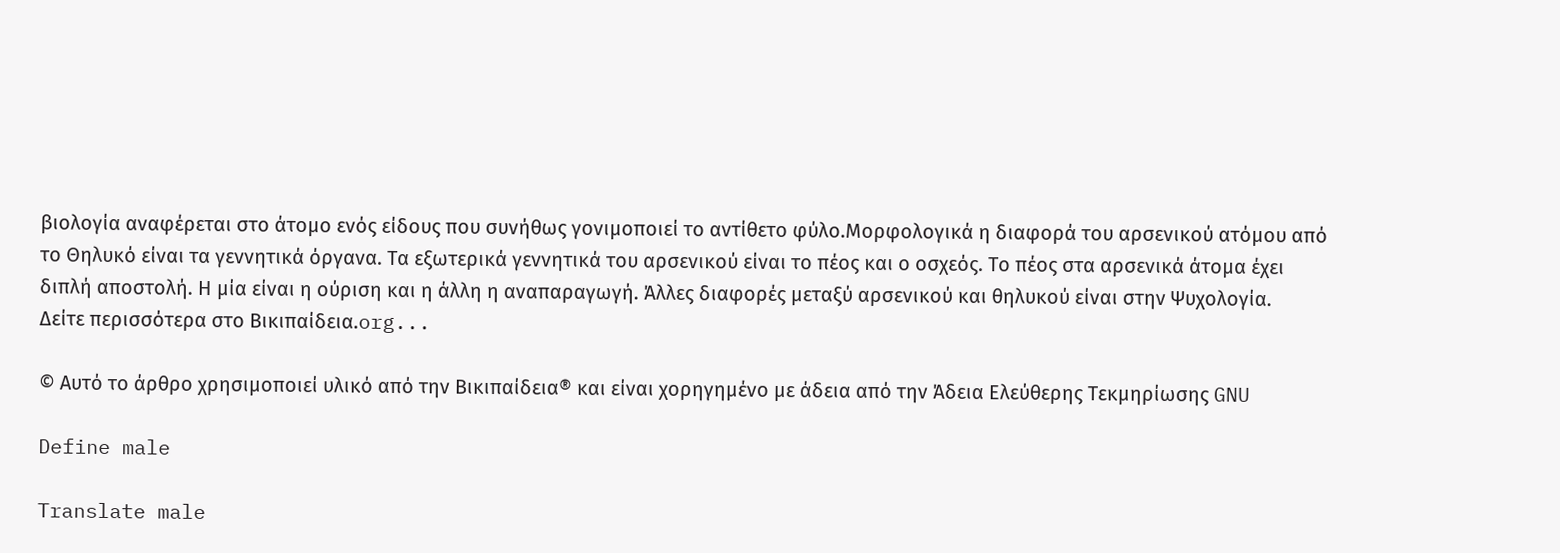βιολογία αναφέρεται στο άτομο ενός είδους που συνήθως γονιμοποιεί το αντίθετο φύλο.Μορφολογικά η διαφορά του αρσενικού ατόμου από το Θηλυκό είναι τα γεννητικά όργανα. Τα εξωτερικά γεννητικά του αρσενικού είναι το πέος και ο οσχεός. Το πέος στα αρσενικά άτομα έχει διπλή αποστολή. Η μία είναι η ούριση και η άλλη η αναπαραγωγή. Άλλες διαφορές μεταξύ αρσενικού και θηλυκού είναι στην Ψυχολογία.
Δείτε περισσότερα στο Βικιπαίδεια.org...

© Αυτό το άρθρο χρησιμοποιεί υλικό από την Βικιπαίδεια® και είναι χορηγημένο με άδεια από την Άδεια Ελεύθερης Τεκμηρίωσης GNU

Define male

Translate male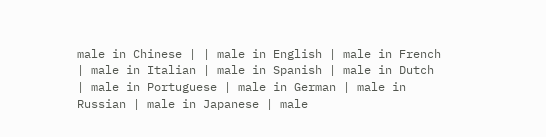male in Chinese | | male in English | male in French | male in Italian | male in Spanish | male in Dutch | male in Portuguese | male in German | male in Russian | male in Japanese | male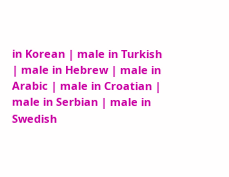in Korean | male in Turkish | male in Hebrew | male in Arabic | male in Croatian | male in Serbian | male in Swedish